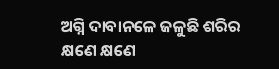ଅଗ୍ନି ଦାବାନଳେ ଜଳୁଛି ଶରିର
କ୍ଷଣେ କ୍ଷଣେ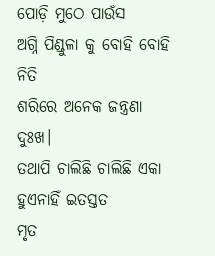ପୋଡ଼ି ମୁଠେ ପାଉଁସ
ଅଗ୍ନି ପିଣ୍ଡୁଳା କୁ ବୋହି ବୋହି ନିତି
ଶରିରେ ଅନେକ ଜନ୍ତ୍ରଣା ଦୁଃଖ।
ତଥାପି ଚାଲିଛି ଚାଲିଛି ଏକା
ହୁଏନାହିଁ ଇତସ୍ତତ
ମୃତ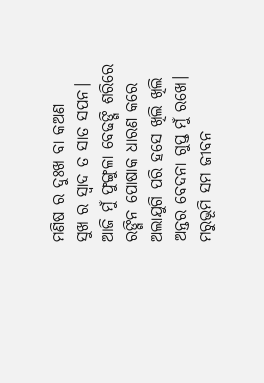ମଣିଷ ର ଦୁଃଖ ବା କଅଣ
ସୁଖ ର ସ୍ଵାଦ ତ ସାତ ସପନ।
ଆଜି ମୁଁ ଫୁଙ୍ଗୁଳା ବେଢଙ୍ଗି ଶରିରେ
ରଙ୍ଗିନ ପୋଷାକ ଧାରଣ କରେ
ଅଲାଯୁଗି ପରି ହସେ ଖିଲି ଖିଲି
ଅନ୍ତର ବେଦନା ଗୁପ୍ତ ମୁଁ ରଖେ।
ମରୁଭୂମି ସମ ଜୀବନ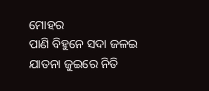ମୋହର
ପାଣି ବିହୁନେ ସଦା ଜଳଇ
ଯାତନା ଜୁଇରେ ନିତି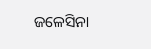ଜଳେସିନା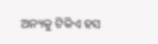ଅନ୍ୟକୁ ଟିକିଏ ହସ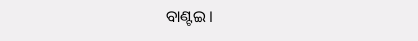ବାଣ୍ଟଇ।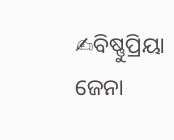✍ବିଷ୍ଣୁପ୍ରିୟା ଜେନା